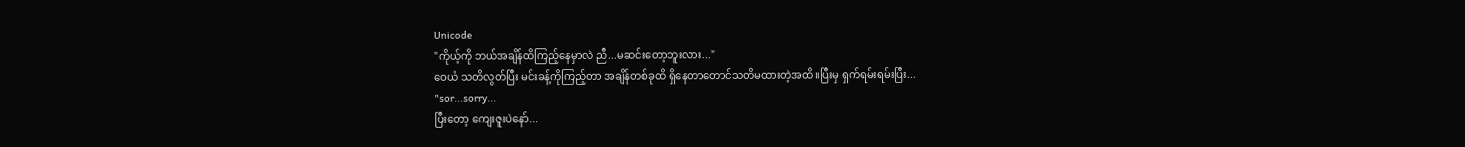Unicode
"ကိုယ့်ကို ဘယ်အချိန်ထိကြည့်နေမှာလဲ ညီ...မဆင်းတော့ဘူးလား..."
ဝေယံ သတိလွတ်ပြီး မင်းခန့်ကိုကြည့်တာ အချိန်တစ်ခုထိ ရှိနေတာတောင်သတိမထားတဲ့အထိ။ပြီးမှ ရှက်ရမ်းရမ်းပြီး...
"sor...sorry...
ပြီးတော့ ကျေးဇူးပဲနော်...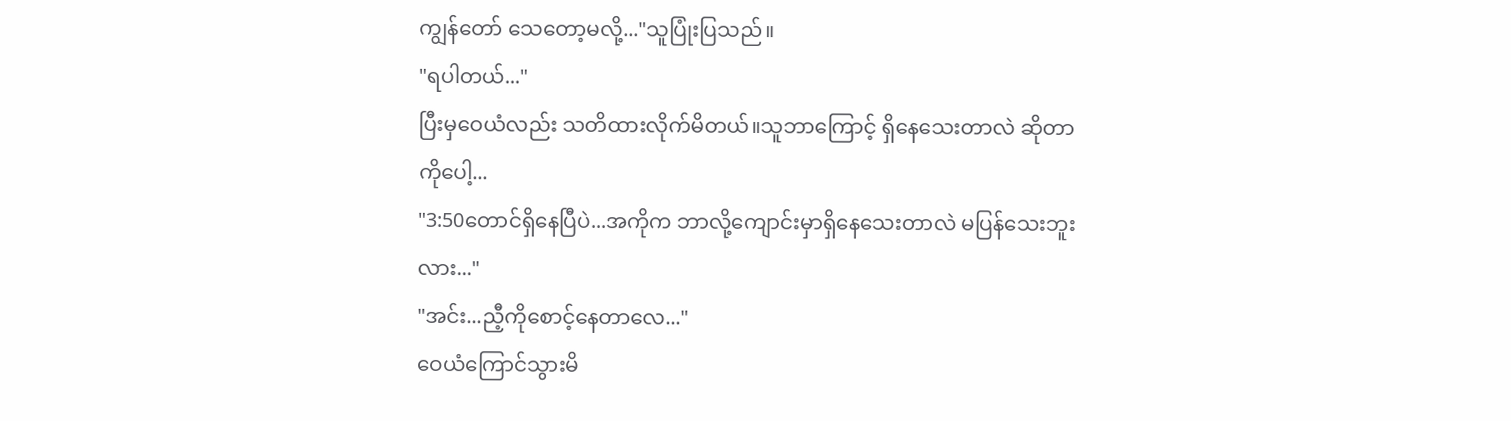ကျွန်တော် သေတော့မလို့..."သူပြုံးပြသည်။
"ရပါတယ်..."
ပြီးမှဝေယံလည်း သတိထားလိုက်မိတယ်။သူဘာကြောင့် ရှိနေသေးတာလဲ ဆိုတာကိုပေါ့...
"3:50တောင်ရှိနေပြီပဲ...အကိုက ဘာလို့ကျောင်းမှာရှိနေသေးတာလဲ မပြန်သေးဘူးလား..."
"အင်း...ညီ့ကိုစောင့်နေတာလေ..."
ဝေယံကြောင်သွားမိ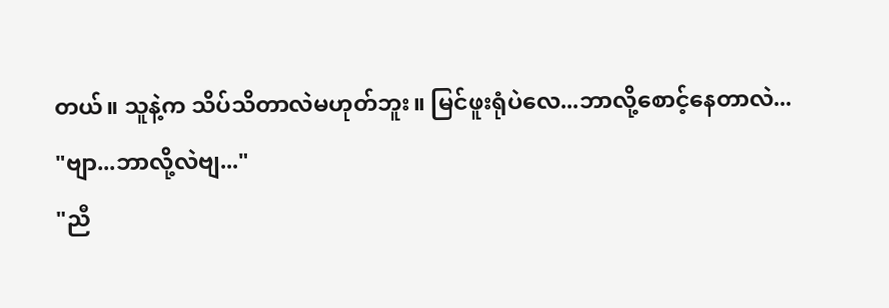တယ်။ သူနဲ့က သိပ်သိတာလဲမဟုတ်ဘူး။ မြင်ဖူးရုံပဲလေ...ဘာလို့စောင့်နေတာလဲ...
"ဗျာ...ဘာလို့လဲဗျ..."
"ညီ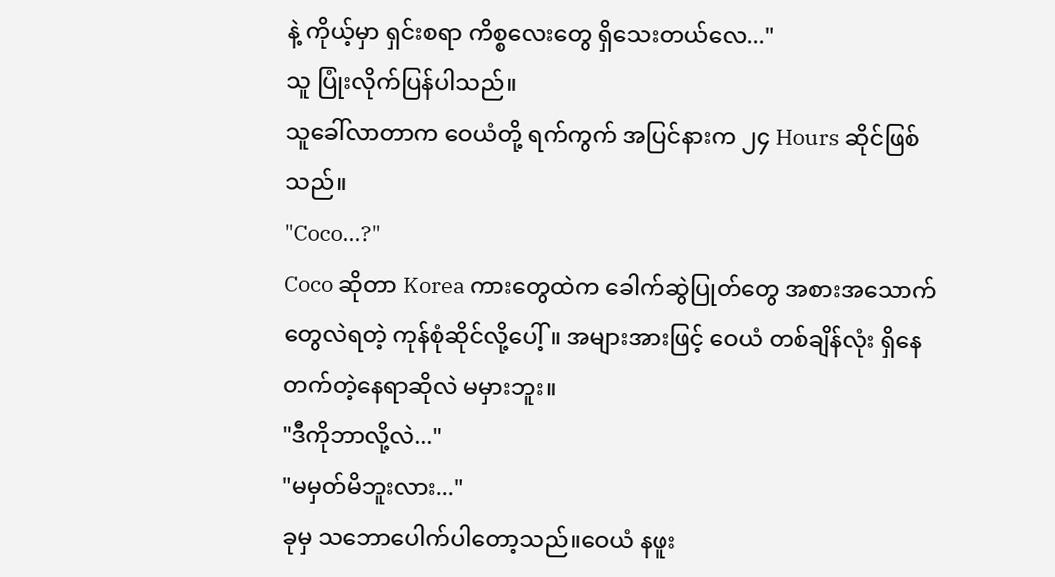နဲ့ ကိုယ့်မှာ ရှင်းစရာ ကိစ္စလေးတွေ ရှိသေးတယ်လေ..."
သူ ပြုံးလိုက်ပြန်ပါသည်။
သူခေါ်လာတာက ဝေယံတို့ ရက်ကွက် အပြင်နားက ၂၄ Hours ဆိုင်ဖြစ်သည်။
"Coco...?"
Coco ဆိုတာ Korea ကားတွေထဲက ခေါက်ဆွဲပြုတ်တွေ အစားအသောက်တွေလဲရတဲ့ ကုန်စုံဆိုင်လို့ပေါ့်။ အများအားဖြင့် ဝေယံ တစ်ချိန်လုံး ရှိနေတက်တဲ့နေရာဆိုလဲ မမှားဘူး။
"ဒီကိုဘာလို့လဲ..."
"မမှတ်မိဘူးလား..."
ခုမှ သဘောပေါက်ပါတော့သည်။ဝေယံ နဖူး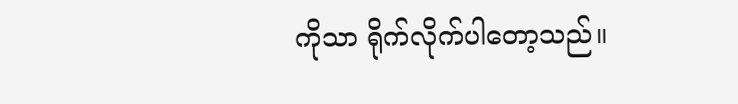ကိုသာ ရိုက်လိုက်ပါတော့သည်။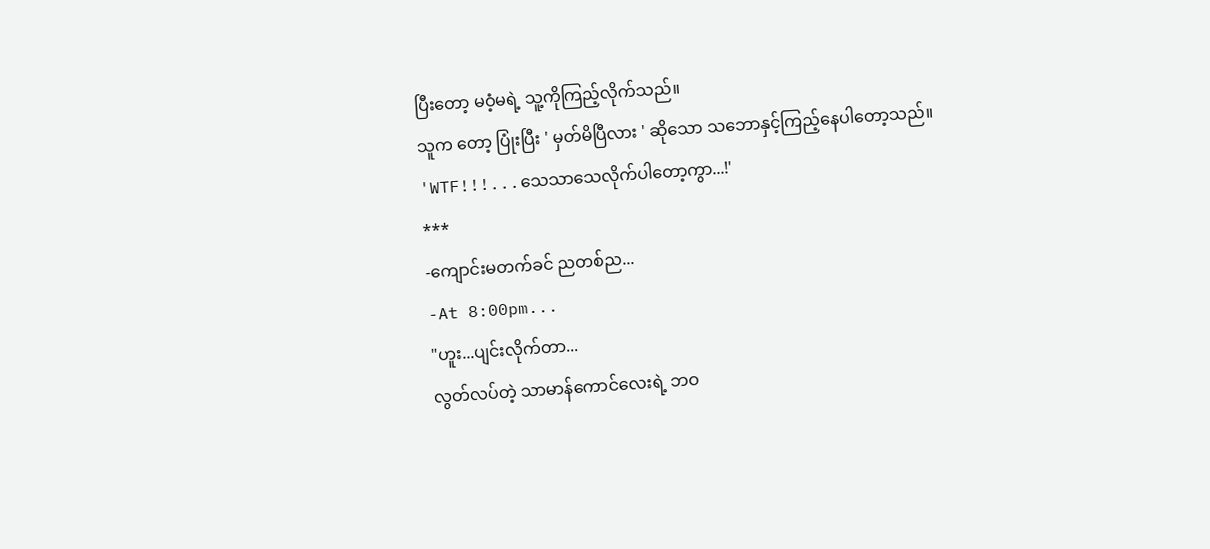ပြီးတော့ မဝံ့မရဲ့ သူ့ကိုကြည့်လိုက်သည်။
သူက တော့ ပြုံးပြီး ' မှတ်မိပြီလား ' ဆိုသော သဘောနှင့်ကြည့်နေပါတော့သည်။
'WTF!!!...သေသာသေလိုက်ပါတော့ကွာ...!'
***
-ကျောင်းမတက်ခင် ညတစ်ည...
-At 8:00pm...
"ဟူး...ပျင်းလိုက်တာ...
လွတ်လပ်တဲ့ သာမာန်ကောင်လေးရဲ့ ဘဝ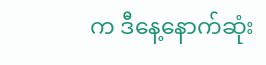က ဒီနေ့နောက်ဆုံး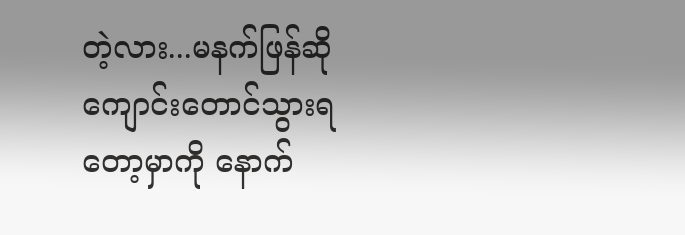တဲ့လား...မနက်ဖြန်ဆို ကျောင်းတောင်သွားရတော့မှာကို နောက်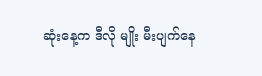ဆုံးနေ့က ဒီလို မျိုး မီးပျက်နေ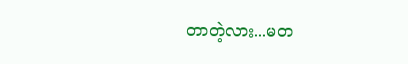တာတဲ့လား...မတ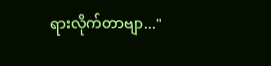ရားလိုက်တာဗျာ..."